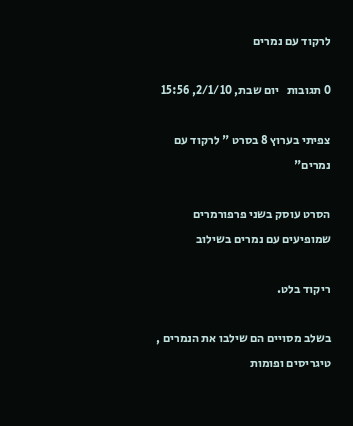לרקוד עם נמרים

0 תגובות   יום שבת, 2/1/10, 15:56

צפיתי בערוץ 8 בסרט " לרקוד עם נמרים"

הסרט עוסק בשני פרפורמרים שמופיעים עם נמרים בשילוב

ריקוד בלט.

בשלב מסויים הם שילבו את הנמרים , טיגריסים ופומות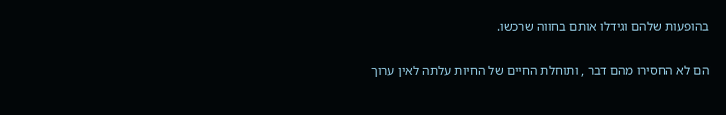בהופעות שלהם וגידלו אותם בחווה שרכשו.

הם לא החסירו מהם דבר , ותוחלת החיים של החיות עלתה לאין ערוך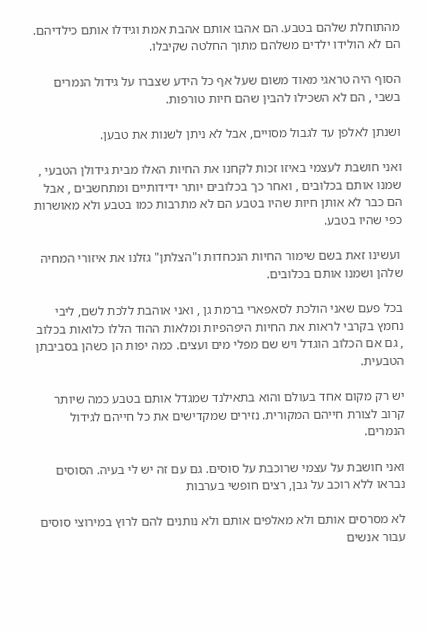מהתוחלת שלהם בטבע. הם אהבו אותם אהבת אמת וגידלו אותם כילדיהם. הם לא הולידו ילדים משלהם מתוך החלטה שקיבלו.

הסוף היה טראגי מאוד משום שעל אף כל הידע שצברו על גידול הנמרים בשבי , הם לא השכילו להבין שהם חיות טורפות.

ושנתן לאלפן עד לגבול מסויים, אבל לא ניתן לשנות את טבען.

ואני חושבת לעצמי באיזו זכות לקחנו את החיות האלו מבית גידולן הטבעי , שמנו אותם בכלובים , ואחר כך בכלובים יותר ידידותיים ומתחשבים , אבל הם כבר לא אותן חיות שהיו בטבע הם לא מתרבות כמו בטבע ולא מאושרות כפי שהיו בטבע.

 ועשינו זאת בשם שימור החיות הנכחדות ו"הצלתן" גזלנו את איזורי המחיה שלהן ושמנו אותם בכלובים.

בכל פעם שאני הולכת לסאפארי ברמת גן , ואני אוהבת ללכת לשם, ליבי נחמץ בקרבי לראות את החיות היפהפיות ומלאות ההוד הללו כלואות בכלוב , גם אם הכלוב הוגדל ויש שם מפלי מים ועצים. כמה יפות הן כשהן בסביבתן הטבעית.

יש רק מקום אחד בעולם והוא בתאילנד שמגדל אותם בטבע כמה שיותר קרוב לצורת חייהם המקורית. נזירים שמקדישים את כל חייהם לגידול הנמרים.

ואני חושבת על עצמי שרוכבת על סוסים. גם עם זה יש לי בעיה. הסוסים נבראו ללא רוכב על גבן, רצים חופשי בערבות

לא מסרסים אותם ולא מאלפים אותם ולא נותנים להם לרוץ במירוצי סוסים עבור אנשים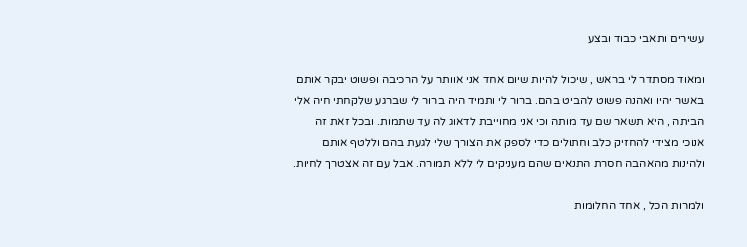עשירים ותאבי כבוד ובצע

ומאוד מסתדר לי בראש , שיכול להיות שיום אחד אני אוותר על הרכיבה ופשוט יבקר אותם באשר יהיו ואהנה פשוט להביט בהם. ברור לי ותמיד היה ברור לי שברגע שלקחתי חיה אלי הביתה , היא תשאר שם עד מותה וכי אני מחוייבת לדאוג לה עד שתמות. ובכל זאת זה אנוכי מצידי להחזיק כלב וחתולים כדי לספק את הצורך שלי לגעת בהם וללטף אותם ולהינות מהאהבה חסרת התנאים שהם מעניקים לי ללא תמורה. אבל עם זה אצטרך לחיות.

ולמרות הכל , אחד החלומות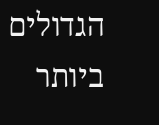הגדולים ביותר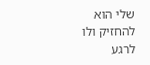שלי הוא להחזיק ולו לרגע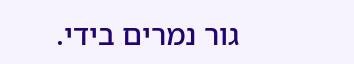גור נמרים בידי.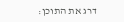דרג את התוכן: